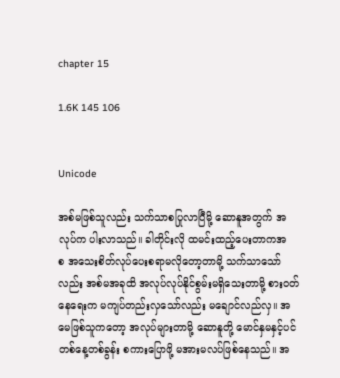chapter 15

1.6K 145 106


Unicode

အစ်မဖြစ်သူလည်း သက်သာစပြုလာပြီမို့ ဆောနူအတွက် အလုပ်က ပါးလာသည်။ ခါတိုင်းလို ထမင်းထည့်ပေးတာကအစ ‌အသေးစိတ်လုပ်ပေးစရာမလိုတော့တာမို့ သက်သာသော်လည်း အစ်မအခုထိ အလုပ်လုပ်နိုင်စွမ်းမရှိသေးတာမို့ စားဝတ်နေရေးက မကျပ်တည်းလှသော်လည်း မချောင်လည်လှ။ အမေဖြစ်သူကတော့ အလုပ်များတာမို့ ဆောနူတို့ မောင်နှမနှင့်ပင် တစ်နေ့တစ်ခွန်း စကားပြောဖို့ မအားမလပ်ဖြစ်နေသည်။ အ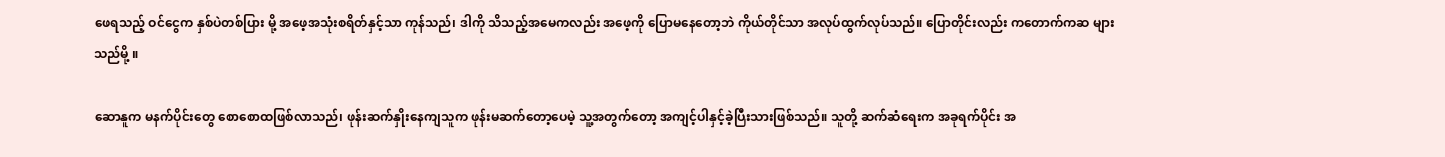ဖေရသည့် ဝင်ငွေက နှစ်ပဲတစ်ပြား မို့ အဖေ့အသုံးစရိတ်နှင့်သာ ကုန်သည်၊ ဒါကို သိသည့်အမေကလည်း အဖေ့ကို ပြောမနေတော့ဘဲ ကိုယ်တိုင်သာ အလုပ်ထွက်လုပ်သည်။ ပြောတိုင်းလည်း ကတောက်ကဆ များသည်မို့ ။

ဆောနူက မနက်ပိုင်းတွေ စောစောထဖြစ်လာသည်၊ ဖုန်းဆက်နှိုးနေကျသူက ဖုန်းမဆက်တော့ပေမဲ့ သူ့အတွက်တော့ အကျင့်ပါနှင့်ခဲ့ပြီးသားဖြစ်သည်။ သူတို့ ဆက်ဆံရေးက အခုရက်ပိုင်း အ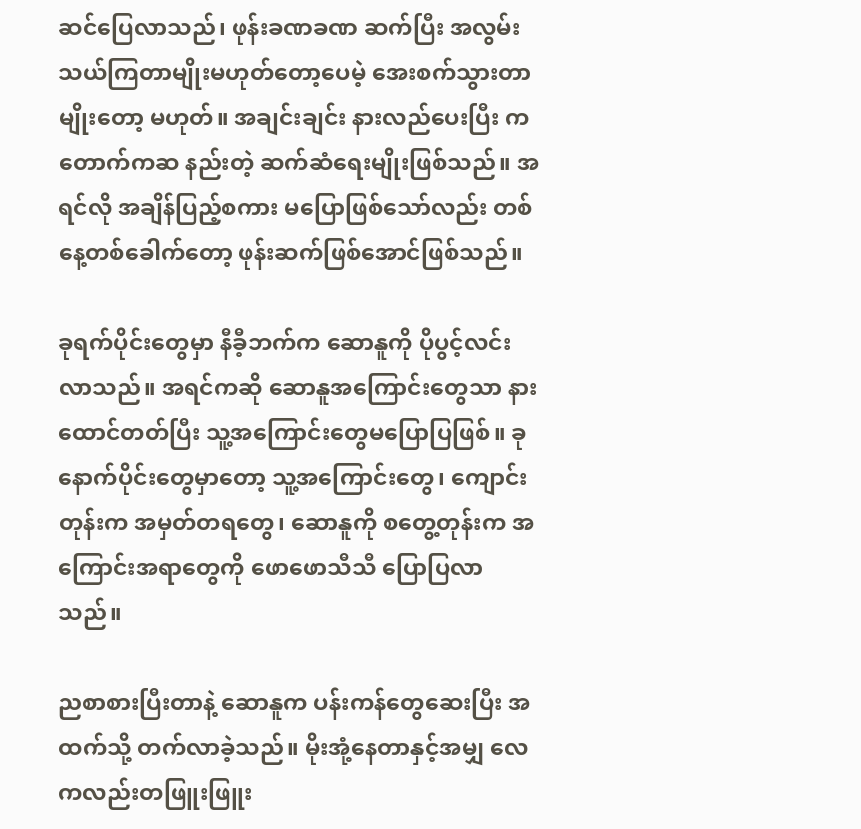ဆင်ပြေလာသည်၊ ဖုန်းခဏခဏ ဆက်ပြီး အလွမ်းသယ်ကြတာမျိုးမဟုတ်တော့‌ပေမဲ့ အေးစက်သွားတာမျိုးတော့ မဟုတ်။ အချင်းချင်း နားလည်ပေး‌ပြီး ကတောက်ကဆ နည်းတဲ့ ဆက်ဆံရေးမျိုးဖြစ်သည်။ အရင်လို အချိန်ပြည့်စကား မပြောဖြစ်သော်လည်း တစ်နေ့တစ်ခေါက်တော့ ဖုန်းဆက်ဖြစ်အောင်ဖြစ်သည်။

ခုရက်ပိုင်းတွေမှာ နီခီ့ဘက်က‌ ဆောနူကို ပိုပွင့်လင်းလာသည်။ အရင်ကဆို ဆောနူအကြောင်းတွေသာ နားထောင်တတ်ပြီး သူ့အကြောင်းတွေမပြောပြဖြစ်။ ခုနောက်ပိုင်းတွေမှာတော့ သူ့အကြောင်းတွေ၊ ကျောင်းတုန်းက အမှတ်တရတွေ၊ ဆောနူကို စတွေ့တုန်းက အကြောင်းအရာတွေကို ဖောဖောသီသီ ပြောပြလာသည်။

ညစာစားပြီးတာနဲ့ ဆောနူက ပန်းကန်တွေဆေးပြီး အထက်သို့ တက်လာခဲ့သည်။ မိုးအုံ့နေတာနှင့်အမျှ လေကလည်းတဖြူးဖြူး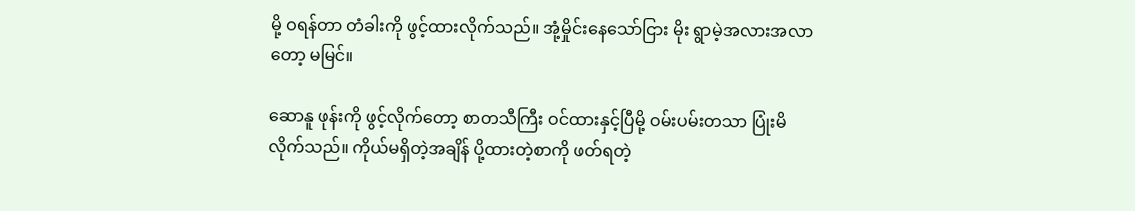မို့ ဝရန်တာ တံခါးကို ဖွင့်ထားလိုက်သည်။ အုံ့မှိုင်းနေသော်ငြား မိုး ရွာမဲ့အလားအလာတော့ မမြင်။

ဆောနူ ဖုန်းကို ဖွင့်လိုက်တော့ စာတသီကြီး ဝင်ထားနှင့်ပြီမို့ ဝမ်းပမ်းတသာ ပြုံးမိလိုက်သည်။ ကိုယ်မရှိတဲ့အချိန် ပို့ထားတဲ့စာကို ဖတ်ရတဲ့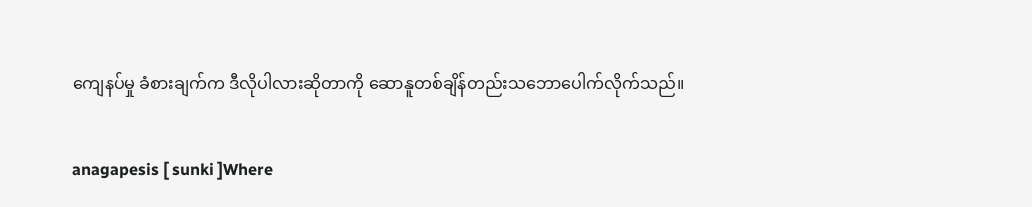ကျေနပ်မှု ခံစားချက်က ဒီလိုပါလားဆိုတာကို ဆောနူတစ်ချိန်တည်းသဘောပေါက်လိုက်သည်။

anagapesis [ sunki ]Where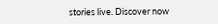stories live. Discover now